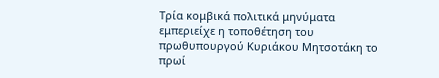Τρία κομβικά πολιτικά μηνύματα εμπεριείχε η τοποθέτηση του πρωθυπουργού Κυριάκου Μητσοτάκη το πρωί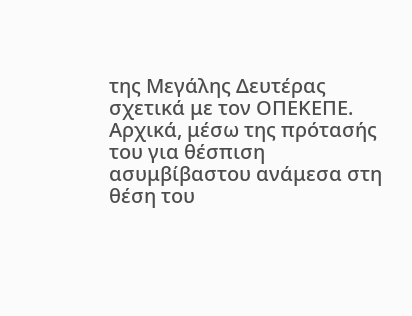της Μεγάλης Δευτέρας σχετικά με τον ΟΠΕΚΕΠΕ.
Αρχικά, μέσω της πρότασής του για θέσπιση ασυμβίβαστου ανάμεσα στη θέση του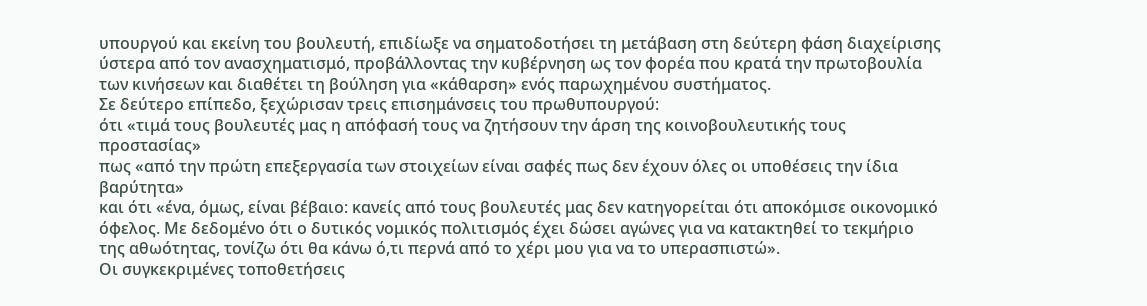υπουργού και εκείνη του βουλευτή, επιδίωξε να σηματοδοτήσει τη μετάβαση στη δεύτερη φάση διαχείρισης ύστερα από τον ανασχηματισμό, προβάλλοντας την κυβέρνηση ως τον φορέα που κρατά την πρωτοβουλία των κινήσεων και διαθέτει τη βούληση για «κάθαρση» ενός παρωχημένου συστήματος.
Σε δεύτερο επίπεδο, ξεχώρισαν τρεις επισημάνσεις του πρωθυπουργού:
ότι «τιμά τους βουλευτές μας η απόφασή τους να ζητήσουν την άρση της κοινοβουλευτικής τους προστασίας»
πως «από την πρώτη επεξεργασία των στοιχείων είναι σαφές πως δεν έχουν όλες οι υποθέσεις την ίδια βαρύτητα»
και ότι «ένα, όμως, είναι βέβαιο: κανείς από τους βουλευτές μας δεν κατηγορείται ότι αποκόμισε οικονομικό όφελος. Με δεδομένο ότι ο δυτικός νομικός πολιτισμός έχει δώσει αγώνες για να κατακτηθεί το τεκμήριο της αθωότητας, τονίζω ότι θα κάνω ό,τι περνά από το χέρι μου για να το υπερασπιστώ».
Οι συγκεκριμένες τοποθετήσεις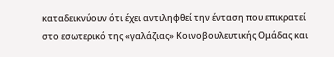καταδεικνύουν ότι έχει αντιληφθεί την ένταση που επικρατεί στο εσωτερικό της «γαλάζιας» Κοινοβουλευτικής Ομάδας και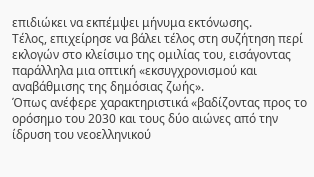επιδιώκει να εκπέμψει μήνυμα εκτόνωσης.
Τέλος, επιχείρησε να βάλει τέλος στη συζήτηση περί εκλογών στο κλείσιμο της ομιλίας του, εισάγοντας παράλληλα μια οπτική «εκσυγχρονισμού και αναβάθμισης της δημόσιας ζωής».
Όπως ανέφερε χαρακτηριστικά «βαδίζοντας προς το ορόσημο του 2030 και τους δύο αιώνες από την ίδρυση του νεοελληνικού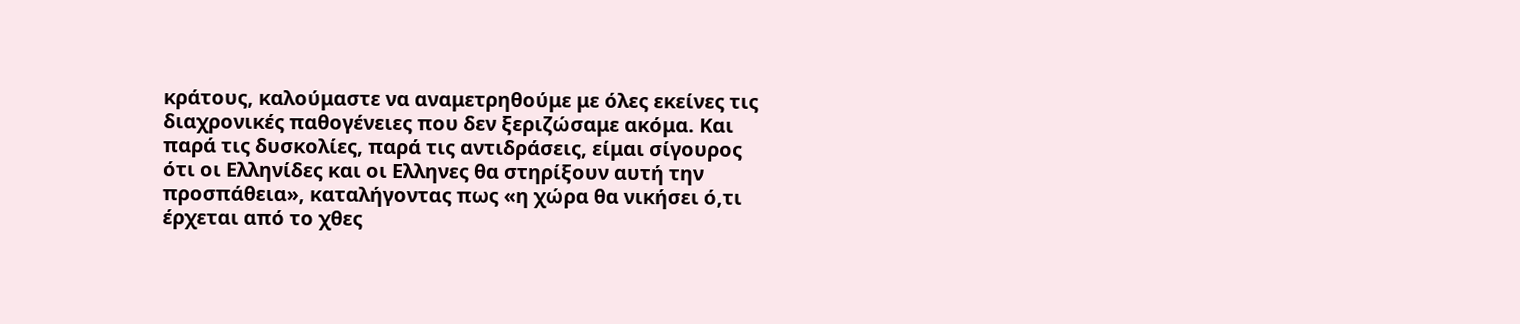κράτους, καλούμαστε να αναμετρηθούμε με όλες εκείνες τις διαχρονικές παθογένειες που δεν ξεριζώσαμε ακόμα. Και παρά τις δυσκολίες, παρά τις αντιδράσεις, είμαι σίγουρος ότι οι Ελληνίδες και οι Ελληνες θα στηρίξουν αυτή την προσπάθεια», καταλήγοντας πως «η χώρα θα νικήσει ό,τι έρχεται από το χθες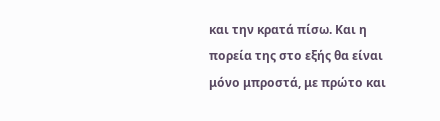και την κρατά πίσω. Και η πορεία της στο εξής θα είναι μόνο μπροστά, με πρώτο και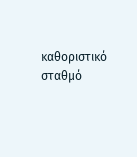καθοριστικό σταθμό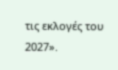τις εκλογές του 2027».